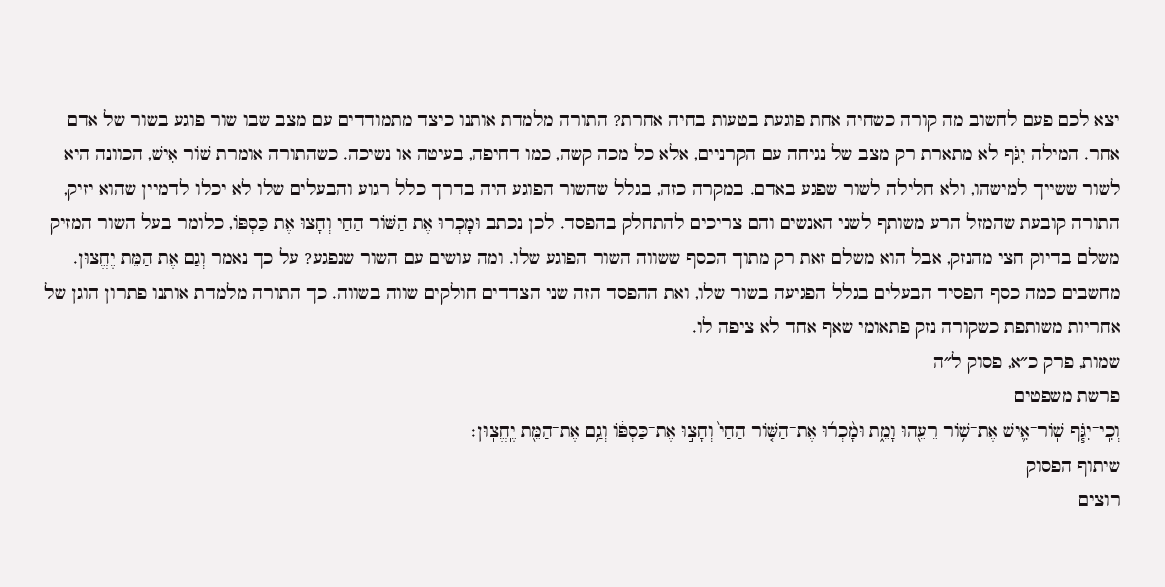יצא לכם פעם לחשוב מה קורה כשחיה אחת פוגעת בטעות בחיה אחרת? התורה מלמדת אותנו כיצד מתמודדים עם מצב שבו שור פוגע בשור של אדם אחר. המילה יִגֹּף לא מתארת רק מצב של נגיחה עם הקרניים, אלא כל מכה קשה, כמו דחיפה, בעיטה או נשיכה. כשהתורה אומרת שׁוֹר אִישׁ, הכוונה היא לשור ששייך למישהו, ולא חלילה לשור שפגע באדם. במקרה כזה, בגלל שהשור הפוגע היה בדרך כלל רגוע והבעלים שלו לא יכלו לדמיין שהוא יזיק, התורה קובעת שהמזל הרע משותף לשני האנשים והם צריכים להתחלק בהפסד. לכן נכתב וּמָכְרוּ אֶת הַשּׁוֹר הַחַי וְחָצוּ אֶת כַּסְפּוֹ, כלומר בעל השור המזיק משלם בדיוק חצי מהנזק, אבל הוא משלם זאת רק מתוך הכסף ששווה השור הפוגע שלו. ומה עושים עם השור שנפגע? על כך נאמר וְגַם אֶת הַמֵּת יֶחֱצוּן. מחשבים כמה כסף הפסיד הבעלים בגלל הפגיעה בשור שלו, ואת ההפסד הזה שני הצדדים חולקים שווה בשווה. כך התורה מלמדת אותנו פתרון הוגן של אחריות משותפת כשקורה נזק פתאומי שאף אחד לא ציפה לו.
שמות, פרק כ״א, פסוק ל״ה
פרשת משפטים
וְכִֽי־יִגֹּ֧ף שֽׁוֹר־אִ֛ישׁ אֶת־שׁ֥וֹר רֵעֵ֖הוּ וָמֵ֑ת וּמָ֨כְר֜וּ אֶת־הַשּׁ֤וֹר הַחַי֙ וְחָצ֣וּ אֶת־כַּסְפּ֔וֹ וְגַ֥ם אֶת־הַמֵּ֖ת יֶֽחֱצֽוּן׃
שיתוף הפסוק
רוצים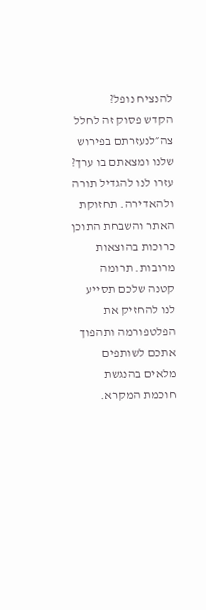להנציח נופל?
הקדש פסוק זה לחלל צה״לנעזרתם בפירוש שלנו ומצאתם בו ערך?
עזרו לנו להגדיל תורה ולהאדירה. תחזוקת האתר והשבחת התוכן כרוכות בהוצאות מרובות. תרומה קטנה שלכם תסייע לנו להחזיק את הפלטפורמה ותהפוך אתכם לשותפים מלאים בהנגשת חוכמת המקרא.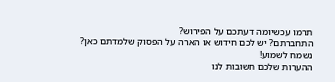תרמו עכשיומה דעתכם על הפירוש?
התחברתם? יש לכם חידוש או הארה על הפסוק שלמדתם כאן? נשמח לשמוע!
ההערות שלכם חשובות לנו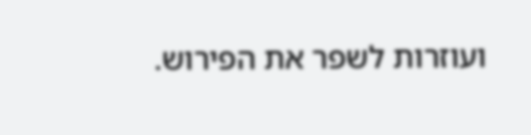ועוזרות לשפר את הפירוש.